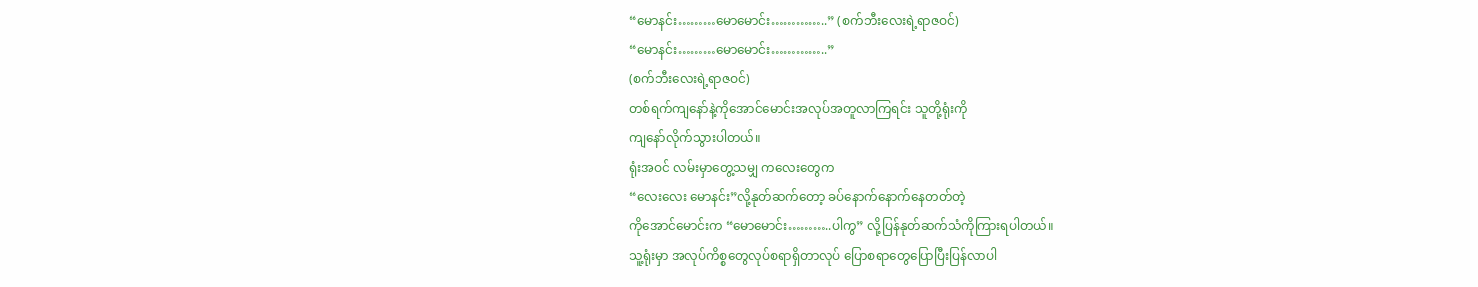“မောနင်း………မောမောင်း…………..” (စက်ဘီးလေးရဲ့ရာဇဝင်)
“မောနင်း………မောမောင်း…………..”
(စက်ဘီးလေးရဲ့ရာဇဝင်)
တစ်ရက်ကျနော်နဲ့ကိုအောင်မောင်းအလုပ်အတူလာကြရင်း သူတို့ရုံးကို
ကျနော်လိုက်သွားပါတယ်။
ရုံးအဝင် လမ်းမှာတွေ့သမျှ ကလေးတွေက
“လေးလေး မောနင်း”လို့နုတ်ဆက်တော့ ခပ်နောက်နောက်နေတတ်တဲ့
ကိုအောင်မောင်းက “မောမောင်း………..ပါကွ” လို့ပြန်နုတ်ဆက်သံကိုကြားရပါတယ်။
သူ့ရုံးမှာ အလုပ်ကိစ္စတွေလုပ်စရာရှိတာလုပ် ပြောစရာတွေပြောပြီးပြန်လာပါ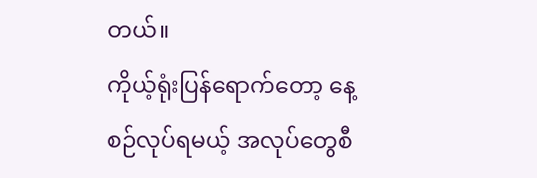တယ်။
ကိုယ့်ရုံးပြန်ရောက်တော့ နေ့စဉ်လုပ်ရမယ့် အလုပ်တွေစီ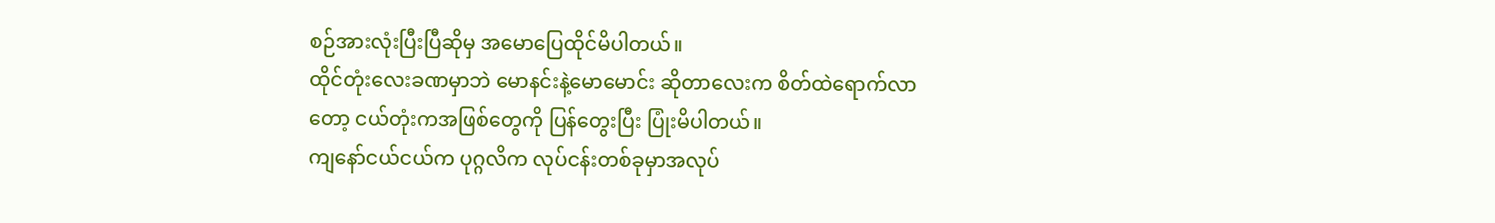စဉ်အားလုံးပြီးပြီဆိုမှ အမောပြေထိုင်မိပါတယ်။
ထိုင်တုံးလေးခဏမှာဘဲ မောနင်းနဲ့မောမောင်း ဆိုတာလေးက စိတ်ထဲရောက်လာ
တော့ ငယ်တုံးကအဖြစ်တွေကို ပြန်တွေးပြီး ပြုံးမိပါတယ်။
ကျနော်ငယ်ငယ်က ပုဂ္ဂလိက လုပ်ငန်းတစ်ခုမှာအလုပ်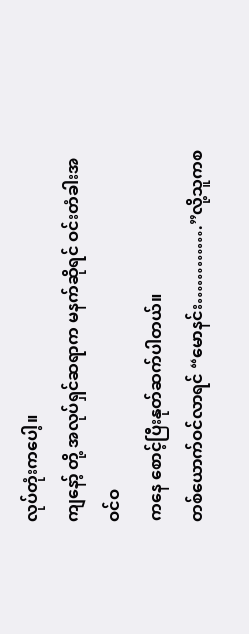လုပ်တုံးကပေါ့။
ကျနော့် တို့ အလုပ်ရှင်ဆရာက မနက်ဆိုရင် ဝင်းတံခါးအဝင်ဝ
ကနေ စောင့်ပြီးနုတ်ဆက်ပါတယ်။
တစ်ယောက်ဝင်လာရင် “မောနင်း………….”လို့သူကစ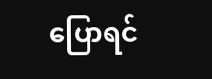ပြောရင်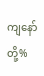ကျနော်တို့%